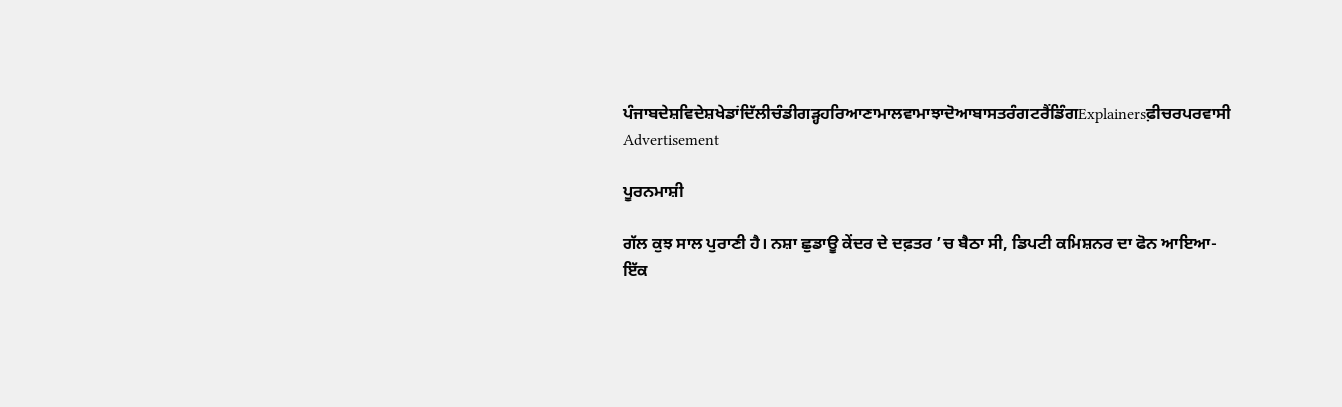ਪੰਜਾਬਦੇਸ਼ਵਿਦੇਸ਼ਖੇਡਾਂਦਿੱਲੀਚੰਡੀਗੜ੍ਹਹਰਿਆਣਾਮਾਲਵਾਮਾਝਾਦੋਆਬਾਸਤਰੰਗਟਰੈਂਡਿੰਗExplainersਫ਼ੀਚਰਪਰਵਾਸੀ
Advertisement

ਪੂਰਨਮਾਸ਼ੀ

ਗੱਲ ਕੁਝ ਸਾਲ ਪੁਰਾਣੀ ਹੈ। ਨਸ਼ਾ ਛੁਡਾਊ ਕੇਂਦਰ ਦੇ ਦਫ਼ਤਰ ’ਚ ਬੈਠਾ ਸੀ, ਡਿਪਟੀ ਕਮਿਸ਼ਨਰ ਦਾ ਫੋਨ ਆਇਆ- ਇੱਕ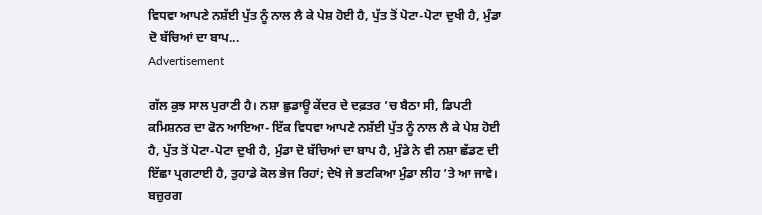ਵਿਧਵਾ ਆਪਣੇ ਨਸ਼ੱਈ ਪੁੱਤ ਨੂੰ ਨਾਲ ਲੈ ਕੇ ਪੇਸ਼ ਹੋਈ ਹੈ, ਪੁੱਤ ਤੋਂ ਪੋਟਾ-ਪੋਟਾ ਦੁਖੀ ਹੈ, ਮੁੰਡਾ ਦੋ ਬੱਚਿਆਂ ਦਾ ਬਾਪ...
Advertisement

ਗੱਲ ਕੁਝ ਸਾਲ ਪੁਰਾਣੀ ਹੈ। ਨਸ਼ਾ ਛੁਡਾਊ ਕੇਂਦਰ ਦੇ ਦਫ਼ਤਰ ’ਚ ਬੈਠਾ ਸੀ, ਡਿਪਟੀ ਕਮਿਸ਼ਨਰ ਦਾ ਫੋਨ ਆਇਆ- ਇੱਕ ਵਿਧਵਾ ਆਪਣੇ ਨਸ਼ੱਈ ਪੁੱਤ ਨੂੰ ਨਾਲ ਲੈ ਕੇ ਪੇਸ਼ ਹੋਈ ਹੈ, ਪੁੱਤ ਤੋਂ ਪੋਟਾ-ਪੋਟਾ ਦੁਖੀ ਹੈ, ਮੁੰਡਾ ਦੋ ਬੱਚਿਆਂ ਦਾ ਬਾਪ ਹੈ, ਮੁੰਡੇ ਨੇ ਵੀ ਨਸ਼ਾ ਛੱਡਣ ਦੀ ਇੱਛਾ ਪ੍ਰਗਟਾਈ ਹੈ, ਤੁਹਾਡੇ ਕੋਲ ਭੇਜ ਰਿਹਾਂ; ਦੇਖੋ ਜੇ ਭਟਕਿਆ ਮੁੰਡਾ ਲੀਹ ’ਤੇ ਆ ਜਾਵੇ। ਬਜ਼ੁਰਗ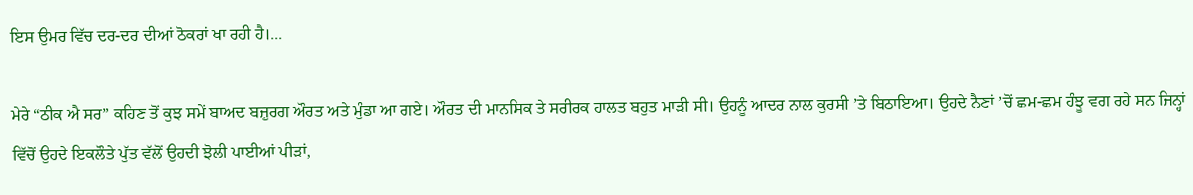ਇਸ ਉਮਰ ਵਿੱਚ ਦਰ-ਦਰ ਦੀਆਂ ਠੋਕਰਾਂ ਖਾ ਰਹੀ ਹੈ।...

ਮੇਰੇ “ਠੀਕ ਐ ਸਰ” ਕਹਿਣ ਤੋਂ ਕੁਝ ਸਮੇਂ ਬਾਅਦ ਬਜ਼ੁਰਗ ਔਰਤ ਅਤੇ ਮੁੰਡਾ ਆ ਗਏ। ਔਰਤ ਦੀ ਮਾਨਸਿਕ ਤੇ ਸਰੀਰਕ ਹਾਲਤ ਬਹੁਤ ਮਾੜੀ ਸੀ। ਉਹਨੂੰ ਆਦਰ ਨਾਲ ਕੁਰਸੀ ’ਤੇ ਬਿਠਾਇਆ। ਉਹਦੇ ਨੈਣਾਂ ’ਚੋਂ ਛਮ-ਛਮ ਹੰਝੂ ਵਗ ਰਹੇ ਸਨ ਜਿਨ੍ਹਾਂ ਵਿੱਚੋਂ ਉਹਦੇ ਇਕਲੌਤੇ ਪੁੱਤ ਵੱਲੋਂ ਉਹਦੀ ਝੋਲੀ ਪਾਈਆਂ ਪੀੜਾਂ,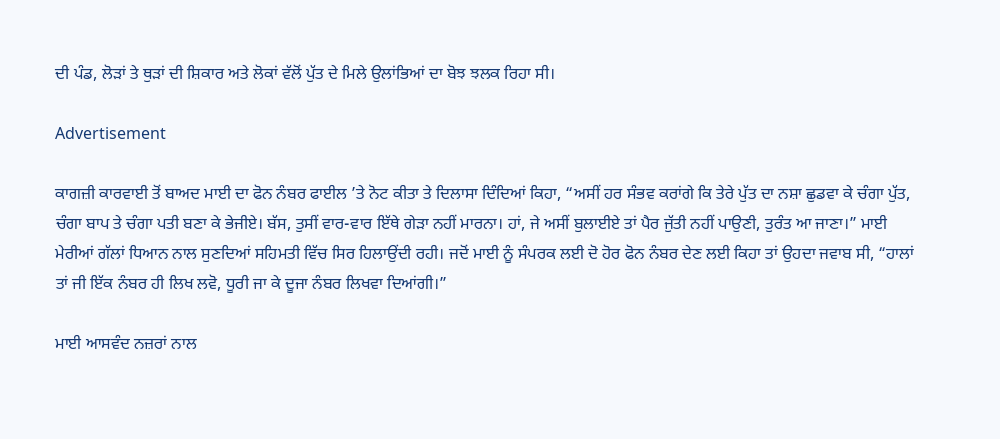ਦੀ ਪੰਡ, ਲੋੜਾਂ ਤੇ ਥੁੜਾਂ ਦੀ ਸ਼ਿਕਾਰ ਅਤੇ ਲੋਕਾਂ ਵੱਲੋਂ ਪੁੱਤ ਦੇ ਮਿਲੇ ਉਲਾਂਭਿਆਂ ਦਾ ਬੋਝ ਝਲਕ ਰਿਹਾ ਸੀ।

Advertisement

ਕਾਗਜ਼ੀ ਕਾਰਵਾਈ ਤੋਂ ਬਾਅਦ ਮਾਈ ਦਾ ਫੋਨ ਨੰਬਰ ਫਾਈਲ ’ਤੇ ਨੋਟ ਕੀਤਾ ਤੇ ਦਿਲਾਸਾ ਦਿੰਦਿਆਂ ਕਿਹਾ, “ਅਸੀਂ ਹਰ ਸੰਭਵ ਕਰਾਂਗੇ ਕਿ ਤੇਰੇ ਪੁੱਤ ਦਾ ਨਸ਼ਾ ਛੁਡਵਾ ਕੇ ਚੰਗਾ ਪੁੱਤ, ਚੰਗਾ ਬਾਪ ਤੇ ਚੰਗਾ ਪਤੀ ਬਣਾ ਕੇ ਭੇਜੀਏ। ਬੱਸ, ਤੁਸੀਂ ਵਾਰ-ਵਾਰ ਇੱਥੇ ਗੇੜਾ ਨਹੀਂ ਮਾਰਨਾ। ਹਾਂ, ਜੇ ਅਸੀਂ ਬੁਲਾਈਏ ਤਾਂ ਪੈਰ ਜੁੱਤੀ ਨਹੀਂ ਪਾਉਣੀ, ਤੁਰੰਤ ਆ ਜਾਣਾ।” ਮਾਈ ਮੇਰੀਆਂ ਗੱਲਾਂ ਧਿਆਨ ਨਾਲ ਸੁਣਦਿਆਂ ਸਹਿਮਤੀ ਵਿੱਚ ਸਿਰ ਹਿਲਾਉਂਦੀ ਰਹੀ। ਜਦੋਂ ਮਾਈ ਨੂੰ ਸੰਪਰਕ ਲਈ ਦੋ ਹੋਰ ਫੋਨ ਨੰਬਰ ਦੇਣ ਲਈ ਕਿਹਾ ਤਾਂ ਉਹਦਾ ਜਵਾਬ ਸੀ, “ਹਾਲਾਂ ਤਾਂ ਜੀ ਇੱਕ ਨੰਬਰ ਹੀ ਲਿਖ ਲਵੋ, ਧੂਰੀ ਜਾ ਕੇ ਦੂਜਾ ਨੰਬਰ ਲਿਖਵਾ ਦਿਆਂਗੀ।”

ਮਾਈ ਆਸਵੰਦ ਨਜ਼ਰਾਂ ਨਾਲ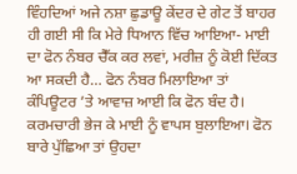ਵਿੰਹਦਿਆਂ ਅਜੇ ਨਸ਼ਾ ਛੁਡਾਊ ਕੇਂਦਰ ਦੇ ਗੇਟ ਤੋਂ ਬਾਹਰ ਹੀ ਗਈ ਸੀ ਕਿ ਮੇਰੇ ਧਿਆਨ ਵਿੱਚ ਆਇਆ- ਮਾਈ ਦਾ ਫੋਨ ਨੰਬਰ ਚੈੱਕ ਕਰ ਲਵਾਂ, ਮਰੀਜ਼ ਨੂੰ ਕੋਈ ਦਿੱਕਤ ਆ ਸਕਦੀ ਹੈ... ਫੋਨ ਨੰਬਰ ਮਿਲਾਇਆ ਤਾਂ ਕੰਪਿਊਟਰ ’ਤੇ ਆਵਾਜ਼ ਆਈ ਕਿ ਫੋਨ ਬੰਦ ਹੈ। ਕਰਮਚਾਰੀ ਭੇਜ ਕੇ ਮਾਈ ਨੂੰ ਵਾਪਸ ਬੁਲਾਇਆ। ਫੋਨ ਬਾਰੇ ਪੁੱਛਿਆ ਤਾਂ ਉਹਦਾ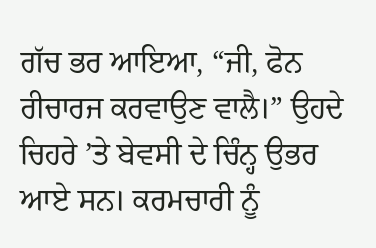ਗੱਚ ਭਰ ਆਇਆ, “ਜੀ, ਫੋਨ ਰੀਚਾਰਜ ਕਰਵਾਉਣ ਵਾਲੈ।” ਉਹਦੇ ਚਿਹਰੇ ’ਤੇ ਬੇਵਸੀ ਦੇ ਚਿੰਨ੍ਹ ਉਭਰ ਆਏ ਸਨ। ਕਰਮਚਾਰੀ ਨੂੰ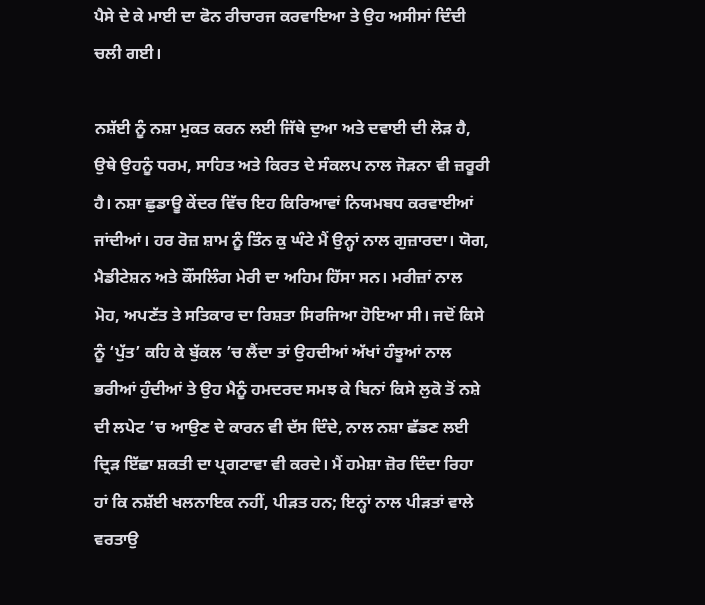ਪੈਸੇ ਦੇ ਕੇ ਮਾਈ ਦਾ ਫੋਨ ਰੀਚਾਰਜ ਕਰਵਾਇਆ ਤੇ ਉਹ ਅਸੀਸਾਂ ਦਿੰਦੀ ਚਲੀ ਗਈ।

ਨਸ਼ੱਈ ਨੂੰ ਨਸ਼ਾ ਮੁਕਤ ਕਰਨ ਲਈ ਜਿੱਥੇ ਦੁਆ ਅਤੇ ਦਵਾਈ ਦੀ ਲੋੜ ਹੈ, ਉਥੇ ਉਹਨੂੰ ਧਰਮ, ਸਾਹਿਤ ਅਤੇ ਕਿਰਤ ਦੇ ਸੰਕਲਪ ਨਾਲ ਜੋੜਨਾ ਵੀ ਜ਼ਰੂਰੀ ਹੈ। ਨਸ਼ਾ ਛੁਡਾਊ ਕੇਂਦਰ ਵਿੱਚ ਇਹ ਕਿਰਿਆਵਾਂ ਨਿਯਮਬਧ ਕਰਵਾਈਆਂ ਜਾਂਦੀਆਂ। ਹਰ ਰੋਜ਼ ਸ਼ਾਮ ਨੂੰ ਤਿੰਨ ਕੁ ਘੰਟੇ ਮੈਂ ਉਨ੍ਹਾਂ ਨਾਲ ਗੁਜ਼ਾਰਦਾ। ਯੋਗ, ਮੈਡੀਟੇਸ਼ਨ ਅਤੇ ਕੌਂਸਲਿੰਗ ਮੇਰੀ ਦਾ ਅਹਿਮ ਹਿੱਸਾ ਸਨ। ਮਰੀਜ਼ਾਂ ਨਾਲ ਮੋਹ, ਅਪਣੱਤ ਤੇ ਸਤਿਕਾਰ ਦਾ ਰਿਸ਼ਤਾ ਸਿਰਜਿਆ ਹੋਇਆ ਸੀ। ਜਦੋਂ ਕਿਸੇ ਨੂੰ ‘ਪੁੱਤ’ ਕਹਿ ਕੇ ਬੁੱਕਲ ’ਚ ਲੈਂਦਾ ਤਾਂ ਉਹਦੀਆਂ ਅੱਖਾਂ ਹੰਝੂਆਂ ਨਾਲ ਭਰੀਆਂ ਹੁੰਦੀਆਂ ਤੇ ਉਹ ਮੈਨੂੰ ਹਮਦਰਦ ਸਮਝ ਕੇ ਬਿਨਾਂ ਕਿਸੇ ਲੁਕੋ ਤੋਂ ਨਸ਼ੇ ਦੀ ਲਪੇਟ ’ਚ ਆਉਣ ਦੇ ਕਾਰਨ ਵੀ ਦੱਸ ਦਿੰਦੇ, ਨਾਲ ਨਸ਼ਾ ਛੱਡਣ ਲਈ ਦ੍ਰਿੜ ਇੱਛਾ ਸ਼ਕਤੀ ਦਾ ਪ੍ਰਗਟਾਵਾ ਵੀ ਕਰਦੇ। ਮੈਂ ਹਮੇਸ਼ਾ ਜ਼ੋਰ ਦਿੰਦਾ ਰਿਹਾ ਹਾਂ ਕਿ ਨਸ਼ੱਈ ਖਲਨਾਇਕ ਨਹੀਂ, ਪੀੜਤ ਹਨ; ਇਨ੍ਹਾਂ ਨਾਲ ਪੀੜਤਾਂ ਵਾਲੇ ਵਰਤਾਉ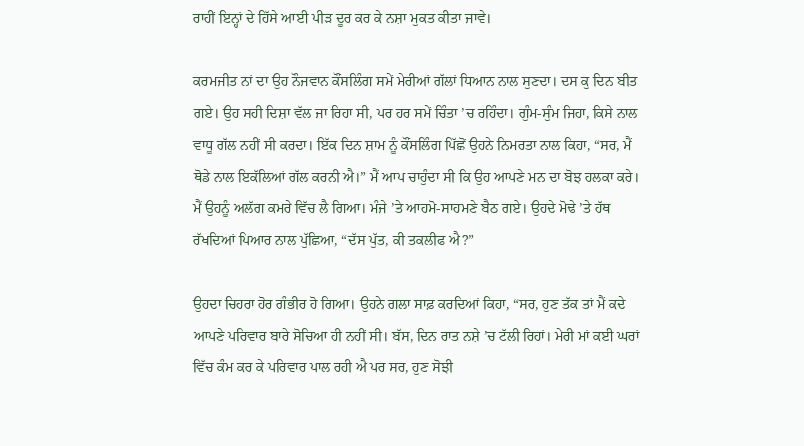ਰਾਹੀਂ ਇਨ੍ਹਾਂ ਦੇ ਹਿੱਸੇ ਆਈ ਪੀੜ ਦੂਰ ਕਰ ਕੇ ਨਸ਼ਾ ਮੁਕਤ ਕੀਤਾ ਜਾਵੇ।

ਕਰਮਜੀਤ ਨਾਂ ਦਾ ਉਹ ਨੌਜਵਾਨ ਕੌਂਸਲਿੰਗ ਸਮੇਂ ਮੇਰੀਆਂ ਗੱਲਾਂ ਧਿਆਨ ਨਾਲ ਸੁਣਦਾ। ਦਸ ਕੁ ਦਿਨ ਬੀਤ ਗਏ। ਉਹ ਸਹੀ ਦਿਸ਼ਾ ਵੱਲ ਜਾ ਰਿਹਾ ਸੀ, ਪਰ ਹਰ ਸਮੇਂ ਚਿੰਤਾ ’ਚ ਰਹਿੰਦਾ। ਗੁੰਮ-ਸੁੰਮ ਜਿਹਾ, ਕਿਸੇ ਨਾਲ ਵਾਧੂ ਗੱਲ ਨਹੀਂ ਸੀ ਕਰਦਾ। ਇੱਕ ਦਿਨ ਸ਼ਾਮ ਨੂੰ ਕੌਂਸਲਿੰਗ ਪਿੱਛੋਂ ਉਹਨੇ ਨਿਮਰਤਾ ਨਾਲ ਕਿਹਾ, “ਸਰ, ਮੈਂ ਥੋਡੇ ਨਾਲ ਇਕੱਲਿਆਂ ਗੱਲ ਕਰਨੀ ਐ।” ਮੈਂ ਆਪ ਚਾਹੁੰਦਾ ਸੀ ਕਿ ਉਹ ਆਪਣੇ ਮਨ ਦਾ ਬੋਝ ਹਲਕਾ ਕਰੇ। ਮੈਂ ਉਹਨੂੰ ਅਲੱਗ ਕਮਰੇ ਵਿੱਚ ਲੈ ਗਿਆ। ਮੰਜੇ ’ਤੇ ਆਹਮੋ-ਸਾਹਮਣੇ ਬੈਠ ਗਏ। ਉਹਦੇ ਮੋਢੇ ’ਤੇ ਹੱਥ ਰੱਖਦਿਆਂ ਪਿਆਰ ਨਾਲ ਪੁੱਛਿਆ, “ਦੱਸ ਪੁੱਤ, ਕੀ ਤਕਲੀਫ ਐ?”

ਉਹਦਾ ਚਿਹਰਾ ਹੋਰ ਗੰਭੀਰ ਹੋ ਗਿਆ। ਉਹਨੇ ਗਲਾ ਸਾਫ਼ ਕਰਦਿਆਂ ਕਿਹਾ, “ਸਰ, ਹੁਣ ਤੱਕ ਤਾਂ ਮੈਂ ਕਦੇ ਆਪਣੇ ਪਰਿਵਾਰ ਬਾਰੇ ਸੋਚਿਆ ਹੀ ਨਹੀਂ ਸੀ। ਬੱਸ, ਦਿਨ ਰਾਤ ਨਸ਼ੇ ’ਚ ਟੱਲੀ ਰਿਹਾਂ। ਮੇਰੀ ਮਾਂ ਕਈ ਘਰਾਂ ਵਿੱਚ ਕੰਮ ਕਰ ਕੇ ਪਰਿਵਾਰ ਪਾਲ ਰਹੀ ਐ ਪਰ ਸਰ, ਹੁਣ ਸੋਝੀ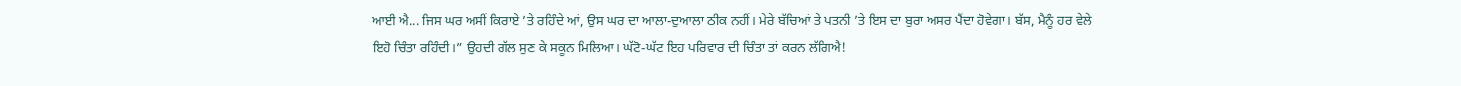ਆਈ ਐ... ਜਿਸ ਘਰ ਅਸੀਂ ਕਿਰਾਏ ’ਤੇ ਰਹਿੰਦੇ ਆਂ, ਉਸ ਘਰ ਦਾ ਆਲਾ-ਦੁਆਲਾ ਠੀਕ ਨਹੀਂ। ਮੇਰੇ ਬੱਚਿਆਂ ਤੇ ਪਤਨੀ ’ਤੇ ਇਸ ਦਾ ਬੁਰਾ ਅਸਰ ਪੈਂਦਾ ਹੋਵੇਗਾ। ਬੱਸ, ਮੈਨੂੰ ਹਰ ਵੇਲੇ ਇਹੋ ਚਿੰਤਾ ਰਹਿੰਦੀ।” ਉਹਦੀ ਗੱਲ ਸੁਣ ਕੇ ਸਕੂਨ ਮਿਲਿਆ। ਘੱਟੋ-ਘੱਟ ਇਹ ਪਰਿਵਾਰ ਦੀ ਚਿੰਤਾ ਤਾਂ ਕਰਨ ਲੱਗਿਐ!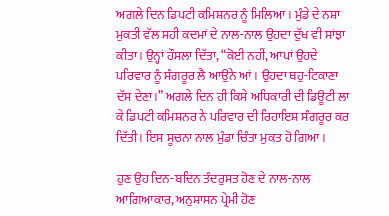ਅਗਲੇ ਦਿਨ ਡਿਪਟੀ ਕਮਿਸ਼ਨਰ ਨੂੰ ਮਿਲਿਆ। ਮੁੰਡੇ ਦੇ ਨਸ਼ਾ ਮੁਕਤੀ ਵੱਲ ਸਹੀ ਕਦਮਾਂ ਦੇ ਨਾਲ-ਨਾਲ ਉਹਦਾ ਦੁੱਖ ਵੀ ਸਾਂਝਾ ਕੀਤਾ। ਉਨ੍ਹਾਂ ਹੌਸਲਾ ਦਿੱਤਾ, “ਕੋਈ ਨਹੀਂ, ਆਪਾਂ ਉਹਦੇ ਪਰਿਵਾਰ ਨੂੰ ਸੰਗਰੂਰ ਲੈ ਆਉਨੇ ਆਂ। ਉਹਦਾ ਥਹੁ-ਟਿਕਾਣਾ ਦੱਸ ਦੇਣਾ।” ਅਗਲੇ ਦਿਨ ਹੀ ਕਿਸੇ ਅਧਿਕਾਰੀ ਦੀ ਡਿਊਟੀ ਲਾ ਕੇ ਡਿਪਟੀ ਕਮਿਸ਼ਨਰ ਨੇ ਪਰਿਵਾਰ ਦੀ ਰਿਹਾਇਸ਼ ਸੰਗਰੂਰ ਕਰ ਦਿੱਤੀ। ਇਸ ਸੂਚਨਾ ਨਾਲ ਮੁੰਡਾ ਚਿੰਤਾ ਮੁਕਤ ਹੋ ਗਿਆ।

ਹੁਣ ਉਹ ਦਿਨ-ਬਦਿਨ ਤੰਦਰੁਸਤ ਹੋਣ ਦੇ ਨਾਲ-ਨਾਲ ਆਗਿਆਕਾਰ, ਅਨੁਸ਼ਾਸਨ ਪ੍ਰੇਮੀ ਹੋਣ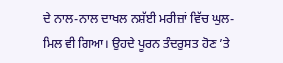ਦੇ ਨਾਲ-ਨਾਲ ਦਾਖਲ ਨਸ਼ੱਈ ਮਰੀਜ਼ਾਂ ਵਿੱਚ ਘੁਲ-ਮਿਲ ਵੀ ਗਿਆ। ਉਹਦੇ ਪੂਰਨ ਤੰਦਰੁਸਤ ਹੋਣ ’ਤੇ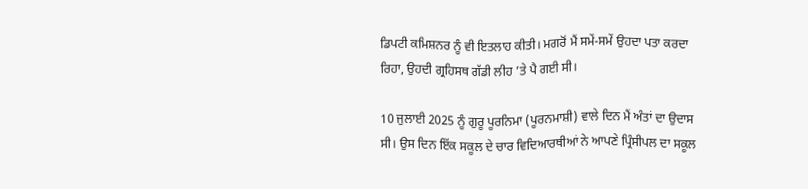ਡਿਪਟੀ ਕਮਿਸ਼ਨਰ ਨੂੰ ਵੀ ਇਤਲਾਹ ਕੀਤੀ। ਮਗਰੋਂ ਮੈਂ ਸਮੇਂ-ਸਮੇਂ ਉਹਦਾ ਪਤਾ ਕਰਦਾ ਰਿਹਾ, ਉਹਦੀ ਗ੍ਰਹਿਸਥ ਗੱਡੀ ਲੀਹ ’ਤੇ ਪੈ ਗਈ ਸੀ।

10 ਜੁਲਾਈ 2025 ਨੂੰ ਗੁਰੂ ਪੂਰਨਿਮਾ (ਪੂਰਨਮਾਸ਼ੀ) ਵਾਲੇ ਦਿਨ ਮੈਂ ਅੰਤਾਂ ਦਾ ਉਦਾਸ ਸੀ। ਉਸ ਦਿਨ ਇੱਕ ਸਕੂਲ ਦੇ ਚਾਰ ਵਿਦਿਆਰਥੀਆਂ ਨੇ ਆਪਣੇ ਪ੍ਰਿੰਸੀਪਲ ਦਾ ਸਕੂਲ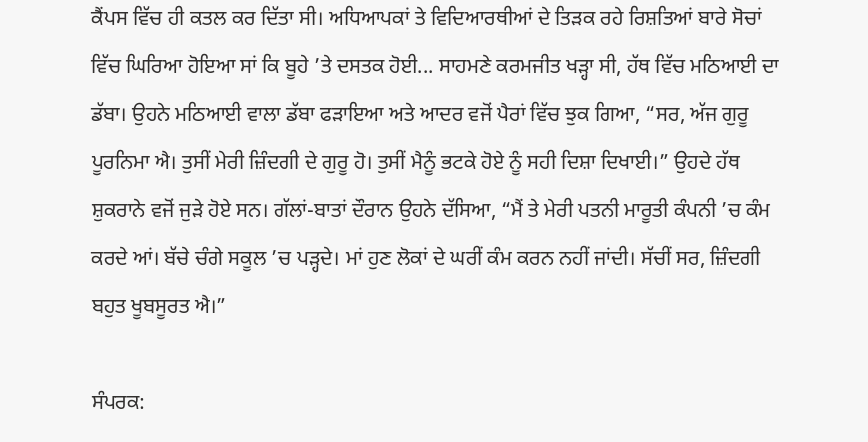ਕੈਂਪਸ ਵਿੱਚ ਹੀ ਕਤਲ ਕਰ ਦਿੱਤਾ ਸੀ। ਅਧਿਆਪਕਾਂ ਤੇ ਵਿਦਿਆਰਥੀਆਂ ਦੇ ਤਿੜਕ ਰਹੇ ਰਿਸ਼ਤਿਆਂ ਬਾਰੇ ਸੋਚਾਂ ਵਿੱਚ ਘਿਰਿਆ ਹੋਇਆ ਸਾਂ ਕਿ ਬੂਹੇ ’ਤੇ ਦਸਤਕ ਹੋਈ... ਸਾਹਮਣੇ ਕਰਮਜੀਤ ਖੜ੍ਹਾ ਸੀ, ਹੱਥ ਵਿੱਚ ਮਠਿਆਈ ਦਾ ਡੱਬਾ। ਉਹਨੇ ਮਠਿਆਈ ਵਾਲਾ ਡੱਬਾ ਫੜਾਇਆ ਅਤੇ ਆਦਰ ਵਜੋਂ ਪੈਰਾਂ ਵਿੱਚ ਝੁਕ ਗਿਆ, “ਸਰ, ਅੱਜ ਗੁਰੂ ਪੂਰਨਿਮਾ ਐ। ਤੁਸੀਂ ਮੇਰੀ ਜ਼ਿੰਦਗੀ ਦੇ ਗੁਰੂ ਹੋ। ਤੁਸੀਂ ਮੈਨੂੰ ਭਟਕੇ ਹੋਏ ਨੂੰ ਸਹੀ ਦਿਸ਼ਾ ਦਿਖਾਈ।” ਉਹਦੇ ਹੱਥ ਸ਼ੁਕਰਾਨੇ ਵਜੋਂ ਜੁੜੇ ਹੋਏ ਸਨ। ਗੱਲਾਂ-ਬਾਤਾਂ ਦੌਰਾਨ ਉਹਨੇ ਦੱਸਿਆ, “ਮੈਂ ਤੇ ਮੇਰੀ ਪਤਨੀ ਮਾਰੂਤੀ ਕੰਪਨੀ ’ਚ ਕੰਮ ਕਰਦੇ ਆਂ। ਬੱਚੇ ਚੰਗੇ ਸਕੂਲ ’ਚ ਪੜ੍ਹਦੇ। ਮਾਂ ਹੁਣ ਲੋਕਾਂ ਦੇ ਘਰੀਂ ਕੰਮ ਕਰਨ ਨਹੀਂ ਜਾਂਦੀ। ਸੱਚੀਂ ਸਰ, ਜ਼ਿੰਦਗੀ ਬਹੁਤ ਖੂਬਸੂਰਤ ਐ।”

ਸੰਪਰਕ: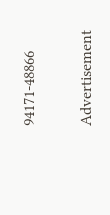94171-48866

Advertisement